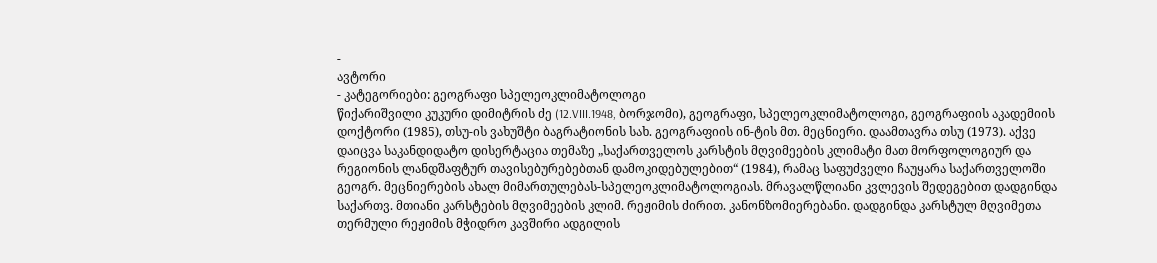-
ავტორი
- კატეგორიები: გეოგრაფი სპელეოკლიმატოლოგი
წიქარიშვილი კუკური დიმიტრის ძე (12.VIII.1948, ბორჯომი), გეოგრაფი, სპელეოკლიმატოლოგი, გეოგრაფიის აკადემიის დოქტორი (1985), თსუ-ის ვახუშტი ბაგრატიონის სახ. გეოგრაფიის ინ-ტის მთ. მეცნიერი. დაამთავრა თსუ (1973). აქვე დაიცვა საკანდიდატო დისერტაცია თემაზე „საქართველოს კარსტის მღვიმეების კლიმატი მათ მორფოლოგიურ და რეგიონის ლანდშაფტურ თავისებურებებთან დამოკიდებულებით“ (1984), რამაც საფუძველი ჩაუყარა საქართველოში გეოგრ. მეცნიერების ახალ მიმართულებას-სპელეოკლიმატოლოგიას. მრავალწლიანი კვლევის შედეგებით დადგინდა საქართვ. მთიანი კარსტების მღვიმეების კლიმ. რეჟიმის ძირით. კანონზომიერებანი. დადგინდა კარსტულ მღვიმეთა თერმული რეჟიმის მჭიდრო კავშირი ადგილის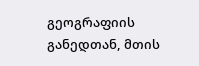გეოგრაფიის განედთან, მთის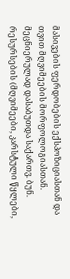მასივების ფერდობების ექსპოზიციასთან და თვით მღვიმეების მორფოლოგიასთან. მეცნიერულად დასაბუთდა საქართვ. ბუნ. რესურსების (მღვიმეები, კარსტული წყლები,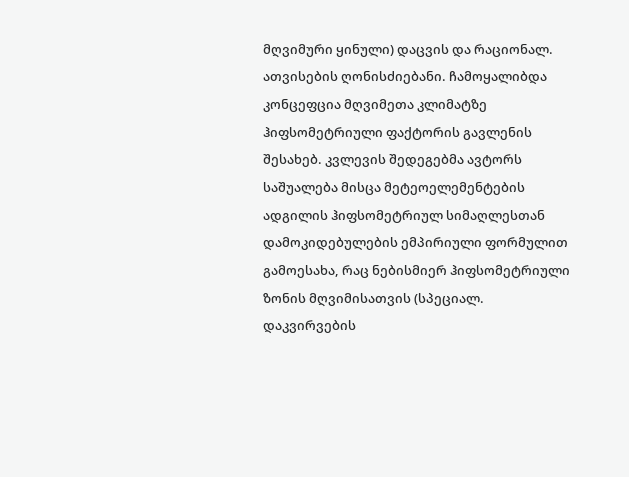მღვიმური ყინული) დაცვის და რაციონალ. ათვისების ღონისძიებანი. ჩამოყალიბდა კონცეფცია მღვიმეთა კლიმატზე ჰიფსომეტრიული ფაქტორის გავლენის შესახებ. კვლევის შედეგებმა ავტორს საშუალება მისცა მეტეოელემენტების ადგილის ჰიფსომეტრიულ სიმაღლესთან დამოკიდებულების ემპირიული ფორმულით გამოესახა, რაც ნებისმიერ ჰიფსომეტრიული ზონის მღვიმისათვის (სპეციალ. დაკვირვების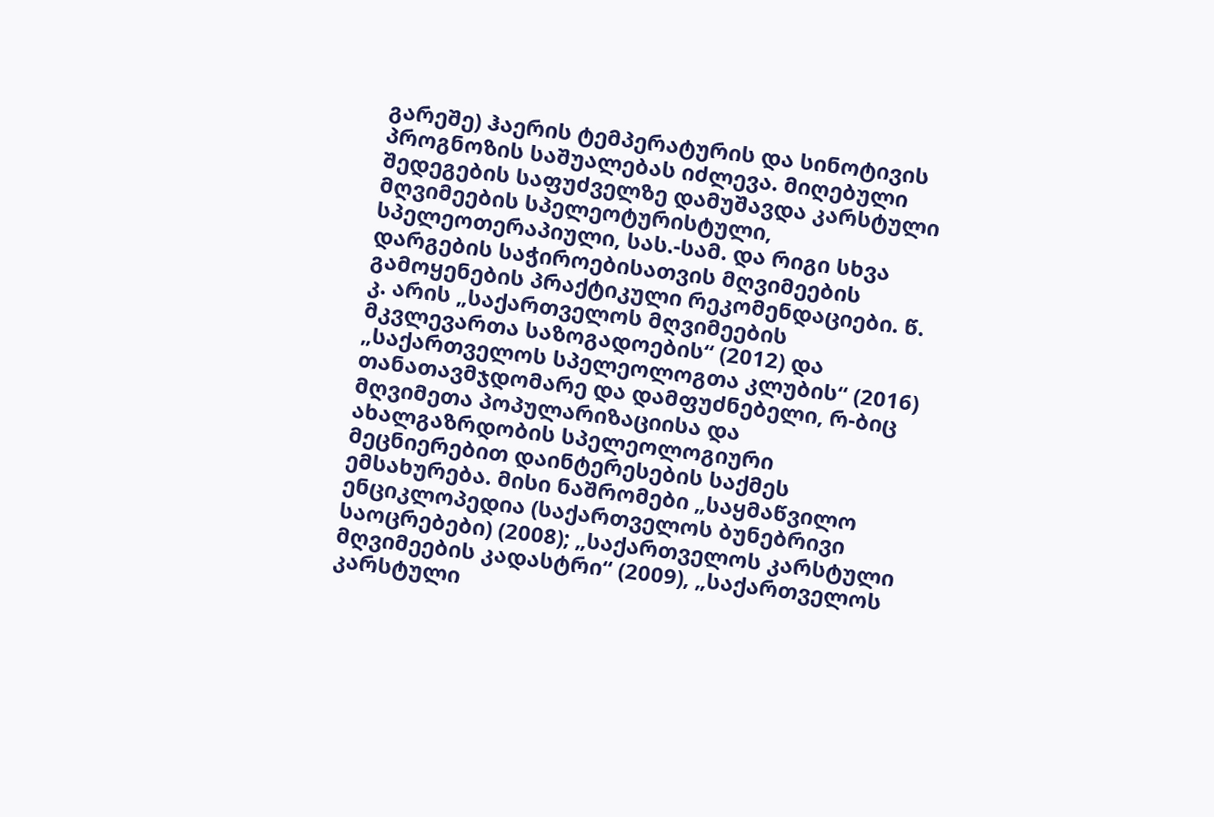გარეშე) ჰაერის ტემპერატურის და სინოტივის პროგნოზის საშუალებას იძლევა. მიღებული შედეგების საფუძველზე დამუშავდა კარსტული მღვიმეების სპელეოტურისტული, სპელეოთერაპიული, სას.-სამ. და რიგი სხვა დარგების საჭიროებისათვის მღვიმეების გამოყენების პრაქტიკული რეკომენდაციები. წ. კ. არის „საქართველოს მღვიმეების მკვლევართა საზოგადოების“ (2012) და „საქართველოს სპელეოლოგთა კლუბის“ (2016) თანათავმჯდომარე და დამფუძნებელი, რ-ბიც მღვიმეთა პოპულარიზაციისა და ახალგაზრდობის სპელეოლოგიური მეცნიერებით დაინტერესების საქმეს ემსახურება. მისი ნაშრომები „საყმაწვილო ენციკლოპედია (საქართველოს ბუნებრივი საოცრებები) (2008); „საქართველოს კარსტული მღვიმეების კადასტრი“ (2009), „საქართველოს კარსტული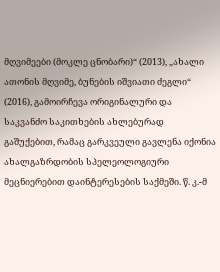მღვიმეები (მოკლე ცნობარი)“ (2013), „ახალი ათონის მღვიმე, ბუნების იშვიათი ძეგლი“ (2016), გამოირჩევა ორიგინალური და საკვანძო საკითხების ახლებურად გაშუქებით, რამაც გარკვეული გავლენა იქონია ახალგაზრდობის სპელეოლოგიური მეცნიერებით დაინტერესების საქმეში. წ. კ.-მ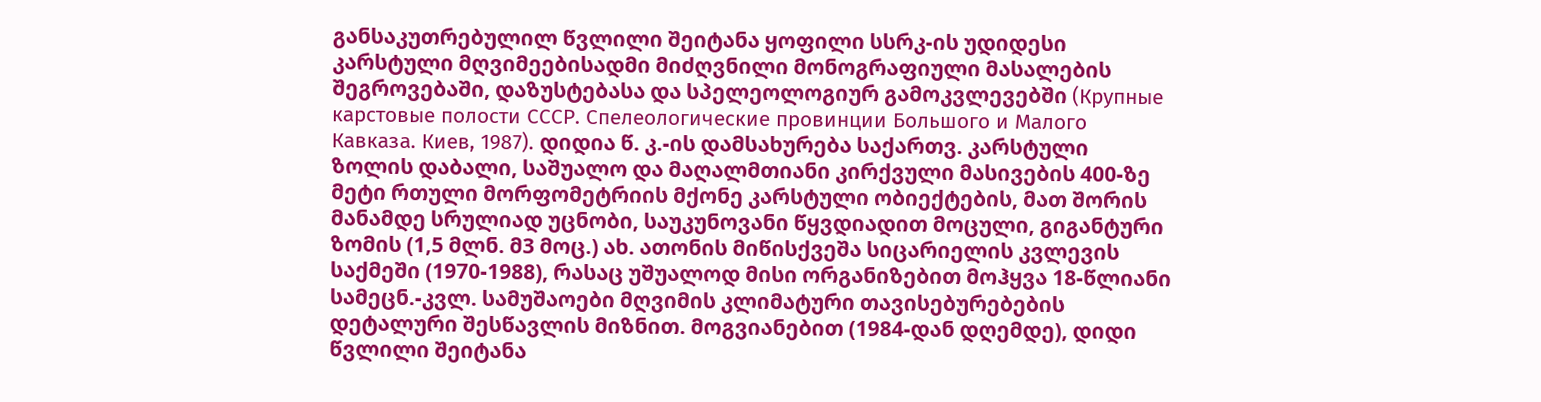განსაკუთრებულილ წვლილი შეიტანა ყოფილი სსრკ-ის უდიდესი კარსტული მღვიმეებისადმი მიძღვნილი მონოგრაფიული მასალების შეგროვებაში, დაზუსტებასა და სპელეოლოგიურ გამოკვლევებში (Крупные карстовые полости СССР. Спелеологические провинции Большого и Малого Кавказа. Киев, 1987). დიდია წ. კ.-ის დამსახურება საქართვ. კარსტული ზოლის დაბალი, საშუალო და მაღალმთიანი კირქვული მასივების 400-ზე მეტი რთული მორფომეტრიის მქონე კარსტული ობიექტების, მათ შორის მანამდე სრულიად უცნობი, საუკუნოვანი წყვდიადით მოცული, გიგანტური ზომის (1,5 მლნ. მ3 მოც.) ახ. ათონის მიწისქვეშა სიცარიელის კვლევის საქმეში (1970-1988), რასაც უშუალოდ მისი ორგანიზებით მოჰყვა 18-წლიანი სამეცნ.-კვლ. სამუშაოები მღვიმის კლიმატური თავისებურებების დეტალური შესწავლის მიზნით. მოგვიანებით (1984-დან დღემდე), დიდი წვლილი შეიტანა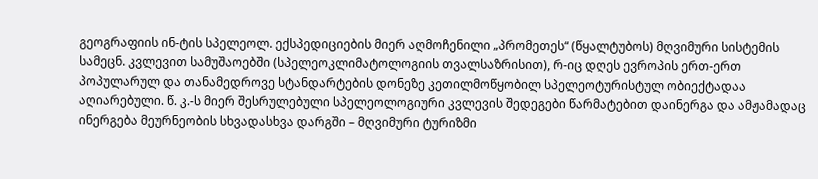გეოგრაფიის ინ-ტის სპელეოლ. ექსპედიციების მიერ აღმოჩენილი „პრომეთეს“ (წყალტუბოს) მღვიმური სისტემის სამეცნ. კვლევით სამუშაოებში (სპელეოკლიმატოლოგიის თვალსაზრისით), რ-იც დღეს ევროპის ერთ-ერთ პოპულარულ და თანამედროვე სტანდარტების დონეზე კეთილმოწყობილ სპელეოტურისტულ ობიექტადაა აღიარებული. წ. კ.-ს მიერ შესრულებული სპელეოლოგიური კვლევის შედეგები წარმატებით დაინერგა და ამჟამადაც ინერგება მეურნეობის სხვადასხვა დარგში – მღვიმური ტურიზმი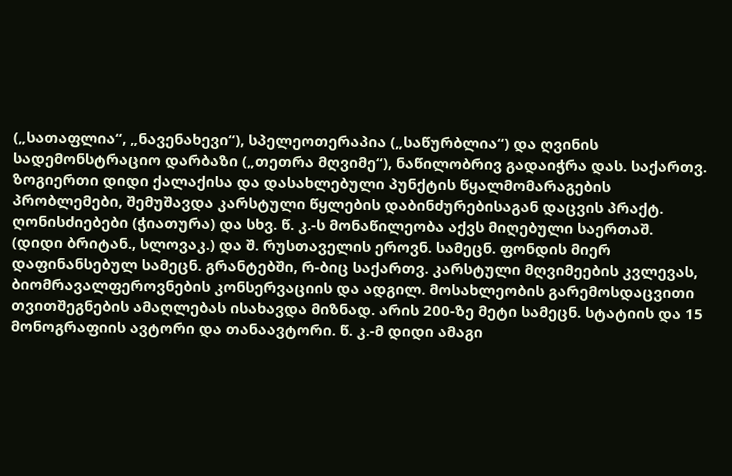(„სათაფლია“, „ნავენახევი“), სპელეოთერაპია („საწურბლია“) და ღვინის სადემონსტრაციო დარბაზი („თეთრა მღვიმე“), ნაწილობრივ გადაიჭრა დას. საქართვ. ზოგიერთი დიდი ქალაქისა და დასახლებული პუნქტის წყალმომარაგების პრობლემები, შემუშავდა კარსტული წყლების დაბინძურებისაგან დაცვის პრაქტ. ღონისძიებები (ჭიათურა) და სხვ. წ. კ.-ს მონაწილეობა აქვს მიღებული საერთაშ. (დიდი ბრიტან., სლოვაკ.) და შ. რუსთაველის ეროვნ. სამეცნ. ფონდის მიერ დაფინანსებულ სამეცნ. გრანტებში, რ-ბიც საქართვ. კარსტული მღვიმეების კვლევას, ბიომრავალფეროვნების კონსერვაციის და ადგილ. მოსახლეობის გარემოსდაცვითი თვითშეგნების ამაღლებას ისახავდა მიზნად. არის 200-ზე მეტი სამეცნ. სტატიის და 15 მონოგრაფიის ავტორი და თანაავტორი. წ. კ.-მ დიდი ამაგი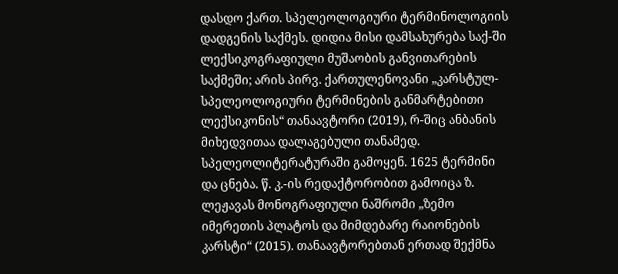დასდო ქართ. სპელეოლოგიური ტერმინოლოგიის დადგენის საქმეს. დიდია მისი დამსახურება საქ-ში ლექსიკოგრაფიული მუშაობის განვითარების საქმეში; არის პირვ. ქართულენოვანი „კარსტულ-სპელეოლოგიური ტერმინების განმარტებითი ლექსიკონის“ თანაავტორი (2019), რ-შიც ანბანის მიხედვითაა დალაგებული თანამედ. სპელეოლიტერატურაში გამოყენ. 1625 ტერმინი და ცნება. წ. კ.-ის რედაქტორობით გამოიცა ზ. ლეჟავას მონოგრაფიული ნაშრომი „ზემო იმერეთის პლატოს და მიმდებარე რაიონების კარსტი“ (2015). თანაავტორებთან ერთად შექმნა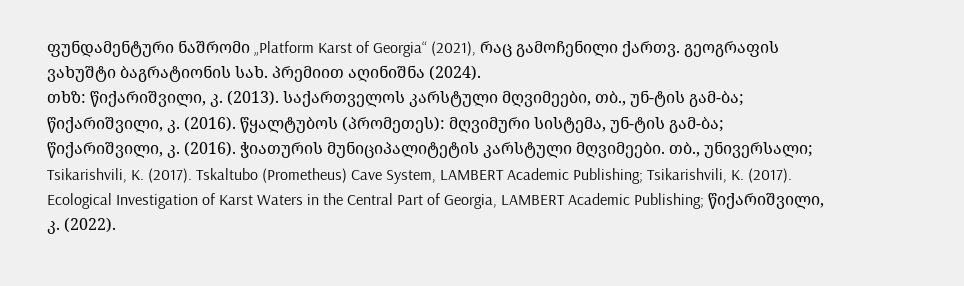ფუნდამენტური ნაშრომი „Platform Karst of Georgia“ (2021), რაც გამოჩენილი ქართვ. გეოგრაფის ვახუშტი ბაგრატიონის სახ. პრემიით აღინიშნა (2024).
თხზ: წიქარიშვილი, კ. (2013). საქართველოს კარსტული მღვიმეები, თბ., უნ-ტის გამ-ბა; წიქარიშვილი, კ. (2016). წყალტუბოს (პრომეთეს): მღვიმური სისტემა, უნ-ტის გამ-ბა; წიქარიშვილი, კ. (2016). ჭიათურის მუნიციპალიტეტის კარსტული მღვიმეები. თბ., უნივერსალი; Tsikarishvili, K. (2017). Tskaltubo (Prometheus) Cave System, LAMBERT Academic Publishing; Tsikarishvili, K. (2017). Ecological Investigation of Karst Waters in the Central Part of Georgia, LAMBERT Academic Publishing; წიქარიშვილი, კ. (2022).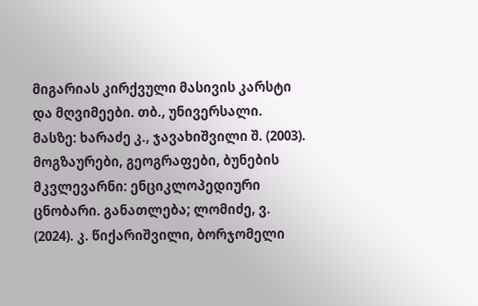მიგარიას კირქვული მასივის კარსტი და მღვიმეები. თბ., უნივერსალი.
მასზე: ხარაძე კ., ჯავახიშვილი შ. (2003). მოგზაურები, გეოგრაფები, ბუნების მკვლევარნი: ენციკლოპედიური ცნობარი. განათლება; ლომიძე, ვ. (2024). კ. წიქარიშვილი, ბორჯომელი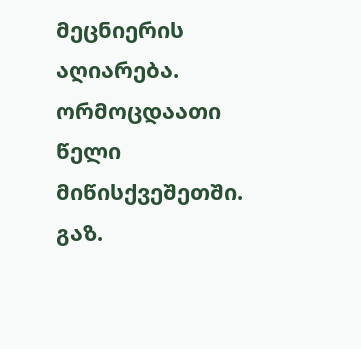მეცნიერის აღიარება. ორმოცდაათი წელი მიწისქვეშეთში. გაზ.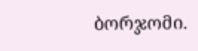ბორჯომი.